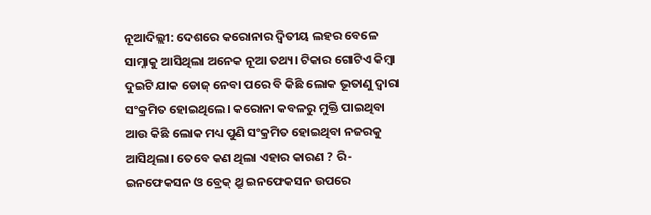ନୂଆଦିଲ୍ଲୀ: ଦେଶରେ କରୋନାର ଦ୍ୱିତୀୟ ଲହର ବେଳେ ସାମ୍ନାକୁ ଆସିଥିଲା ଅନେକ ନୂଆ ତଥ୍ୟ। ଟିକାର ଗୋଟିଏ କିମ୍ବା ଦୁଇଟି ଯାକ ଡୋଜ୍ ନେବା ପରେ ବି କିଛି ଲୋକ ଭୂତାଣୁ ଦ୍ୱାରା ସଂକ୍ରମିତ ହୋଇଥିଲେ। କରୋନା କବଳରୁ ମୁକ୍ତି ପାଇଥିବା ଆଉ କିଛି ଲୋକ ମଧ୍ୟ ପୁଣି ସଂକ୍ରମିତ ହୋଇଥିବା ନଜରକୁ ଆସିଥିଲା। ତେବେ କଣ ଥିଲା ଏହାର କାରଣ ? ରି-ଇନଫେକସନ ଓ ବ୍ରେକ୍ ଥ୍ରୁ ଇନଫେକସନ ଉପରେ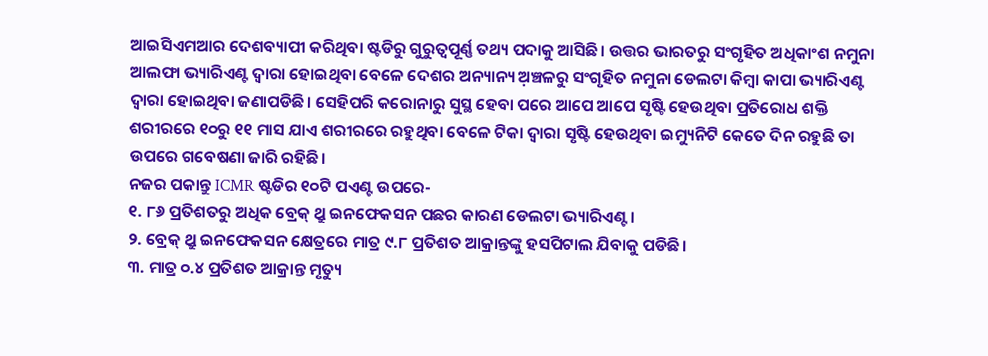ଆଇସିଏମଆର ଦେଶବ୍ୟାପୀ କରିଥିବା ଷ୍ଟଡିରୁ ଗୁରୁତ୍ୱପୂର୍ଣ୍ଣ ତଥ୍ୟ ପଦାକୁ ଆସିଛି। ଉତ୍ତର ଭାରତରୁ ସଂଗୃହିତ ଅଧିକାଂଶ ନମୁନା ଆଲଫା ଭ୍ୟାରିଏଣ୍ଟ ଦ୍ୱାରା ହୋଇଥିବା ବେଳେ ଦେଶର ଅନ୍ୟାନ୍ୟ ଅ଼ଞ୍ଚଳରୁ ସଂଗୃହିତ ନମୁନା ଡେଲଟା କିମ୍ବା କାପା ଭ୍ୟାରିଏଣ୍ଟ ଦ୍ୱାରା ହୋଇଥିବା ଜଣାପଡିଛି। ସେହିପରି କରୋନାରୁ ସୁସ୍ଥ ହେବା ପରେ ଆପେ ଆପେ ସୃଷ୍ଟି ହେଉଥିବା ପ୍ରତିରୋଧ ଶକ୍ତି ଶରୀରରେ ୧୦ରୁ ୧୧ ମାସ ଯାଏ ଶରୀରରେ ରହୁଥିବା ବେଳେ ଟିକା ଦ୍ୱାରା ସୃଷ୍ଟି ହେଉଥିବା ଇମ୍ୟୁନିଟି କେତେ ଦିନ ରହୁଛି ତା ଉପରେ ଗବେଷଣା ଜାରି ରହିଛି।
ନଜର ପକାନ୍ତୁ ICMR ଷ୍ଟଡିର ୧୦ଟି ପଏଣ୍ଟ ଉପରେ-
୧. ୮୬ ପ୍ରତିଶତରୁ ଅଧିକ ବ୍ରେକ୍ ଥ୍ରୁ ଇନଫେକସନ ପଛର କାରଣ ଡେଲଟା ଭ୍ୟାରିଏଣ୍ଟ।
୨. ବ୍ରେକ୍ ଥ୍ରୁ ଇନଫେକସନ କ୍ଷେତ୍ରରେ ମାତ୍ର ୯.୮ ପ୍ରତିଶତ ଆକ୍ରାନ୍ତଙ୍କୁ ହସପିଟାଲ ଯିବାକୁ ପଡିଛି।
୩. ମାତ୍ର ୦.୪ ପ୍ରତିଶତ ଆକ୍ରାନ୍ତ ମୃତ୍ୟୁ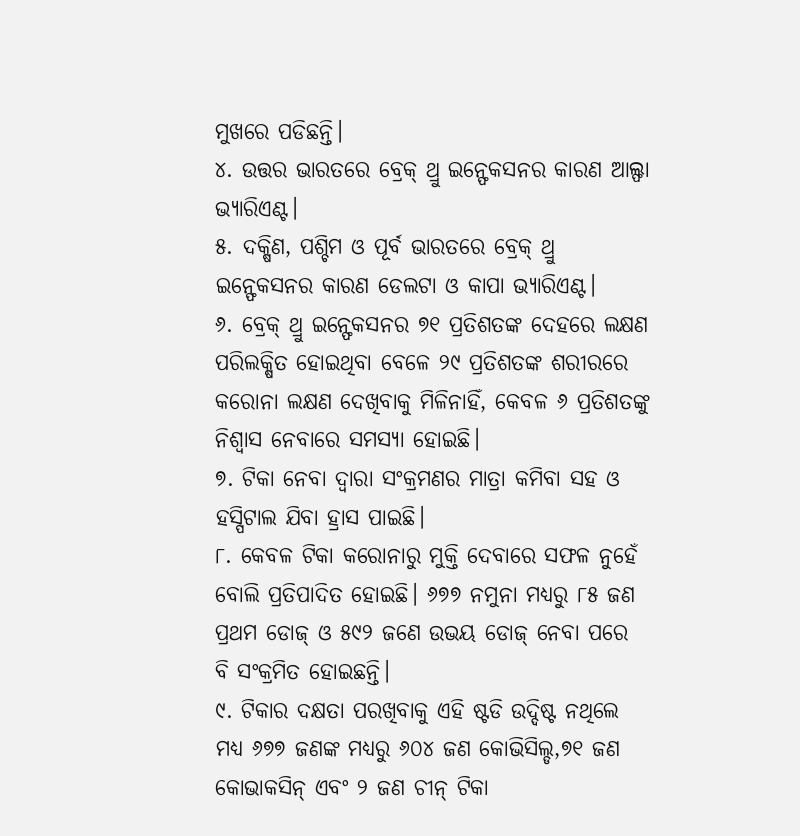ମୁଖରେ ପଡିଛନ୍ତି।
୪. ଉତ୍ତର ଭାରତରେ ବ୍ରେକ୍ ଥ୍ରୁ ଇନ୍ଫେକସନର କାରଣ ଆଲ୍ଫା ଭ୍ୟାରିଏଣ୍ଟ।
୫. ଦକ୍ଷିଣ, ପଶ୍ଚିମ ଓ ପୂର୍ବ ଭାରତରେ ବ୍ରେକ୍ ଥ୍ରୁ ଇନ୍ଫେକସନର କାରଣ ଡେଲଟା ଓ କାପା ଭ୍ୟାରିଏଣ୍ଟ।
୬. ବ୍ରେକ୍ ଥ୍ରୁ ଇନ୍ଫେକସନର ୭୧ ପ୍ରତିଶତଙ୍କ ଦେହରେ ଲକ୍ଷଣ ପରିଲକ୍ଷିତ ହୋଇଥିବା ବେଳେ ୨୯ ପ୍ରତିଶତଙ୍କ ଶରୀରରେ କରୋନା ଲକ୍ଷଣ ଦେଖିବାକୁ ମିଳିନାହିଁ, କେବଳ ୬ ପ୍ରତିଶତଙ୍କୁ ନିଶ୍ୱାସ ନେବାରେ ସମସ୍ୟା ହୋଇଛି।
୭. ଟିକା ନେବା ଦ୍ୱାରା ସଂକ୍ରମଣର ମାତ୍ରା କମିବା ସହ ଓ ହସ୍ପିଟାଲ ଯିବା ହ୍ରାସ ପାଇଛି।
୮. କେବଳ ଟିକା କରୋନାରୁ ମୁକ୍ତି ଦେବାରେ ସଫଳ ନୁହେଁ ବୋଲି ପ୍ରତିପାଦିତ ହୋଇଛି। ୬୭୭ ନମୁନା ମଧ୍ୟରୁ ୮୫ ଜଣ ପ୍ରଥମ ଡୋଜ୍ ଓ ୫୯୨ ଜଣେ ଉଭୟ ଡୋଜ୍ ନେବା ପରେ ବି ସଂକ୍ରମିତ ହୋଇଛନ୍ତି।
୯. ଟିକାର ଦକ୍ଷତା ପରଖିବାକୁ ଏହି ଷ୍ଟଡି ଉଦ୍ଦିଷ୍ଟ ନଥିଲେ ମଧ୍ୟ ୬୭୭ ଜଣଙ୍କ ମଧ୍ୟରୁ ୬୦୪ ଜଣ କୋଭିସିଲ୍ଡ,୭୧ ଜଣ କୋଭାକସିନ୍ ଏବଂ ୨ ଜଣ ଚୀନ୍ ଟିକା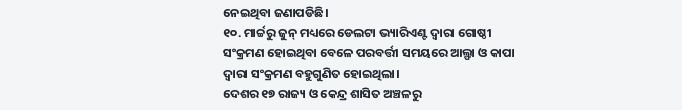ନେଇଥିବା ଜଣାପଡିଛି।
୧୦. ମାର୍ଚ୍ଚରୁ ଜୁନ୍ ମଧ୍ୟରେ ଡେଲଟା ଭ୍ୟାରିଏଣ୍ଟ ଦ୍ୱାରା ଗୋଷ୍ଠୀ ସଂକ୍ରମଣ ହୋଇଥିବା ବେଳେ ପରବର୍ତ୍ତୀ ସମୟରେ ଆଲ୍ଫା ଓ କାପା ଦ୍ୱାରା ସଂକ୍ରମଣ ବହୁଗୁଣିତ ହୋଇଥିଲା।
ଦେଶର ୧୭ ରାଜ୍ୟ ଓ କେନ୍ଦ୍ର ଶାସିତ ଅଞ୍ଚଳରୁ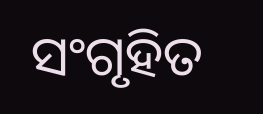ସଂଗୃହିତ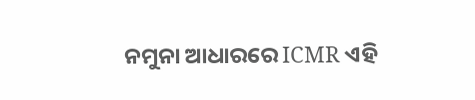ନମୁନା ଆଧାରରେ ICMR ଏହି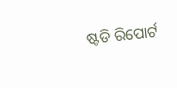ଷ୍ଟଡି ରିପୋର୍ଟ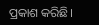ପ୍ରକାଶ କରିଛି।